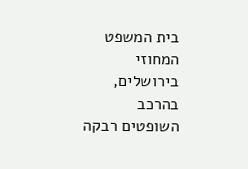בית המשפט המחוזי בירושלים, בהרכב השופטים רבקה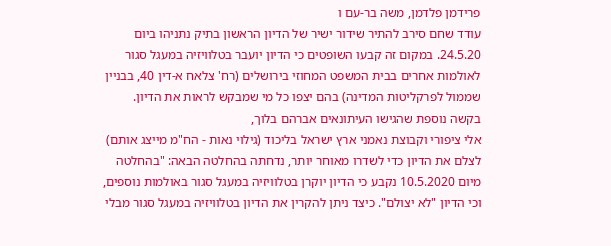פרידמן פלדמן, משה בר-עם ו
עודד שחם סירב להתיר שידור ישיר של הדיון הראשון בתיק נתניהו ביום 24.5.20. במקום זה קבעו השופטים כי הדיון יועבר בטלוויזיה במעגל סגור לאולמות אחרים בבית המשפט המחוזי בירושלים (רח' צלאח א-דין 40, בבניין שממול לפרקליטות המדינה) בהם יצפו כל מי שמבקש לראות את הדיון.
בקשה נוספת שהגישו העיתונאים אברהם בלוך,
אלי ציפורי וקבוצת נאמני ארץ ישראל בליכוד (גילוי נאות - הח"מ מייצג אותם) לצלם את הדיון כדי לשדרו מאוחר יותר, נדחתה בהחלטה הבאה: "בהחלטה מיום 10.5.2020 נקבע כי הדיון יוקרן בטלוויזיה במעגל סגור באולמות נוספים, וכי הדיון "לא יצולם". כיצד ניתן להקרין את הדיון בטלוויזיה במעגל סגור מבלי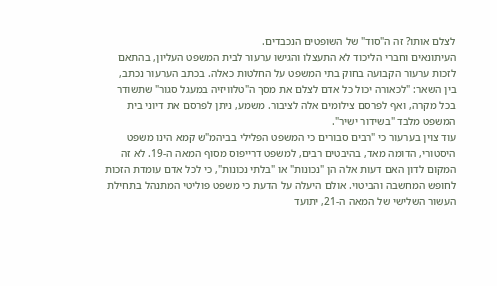לצלם אותו? זה ה"סוד" של השופטים הנכבדים.
העיתונאים וחברי הליכוד לא התעצלו והגישו ערעור לבית המשפט העליון, בהתאם לזכות ערעור הקבועה בחוק בתי המשפט על החלטות כאלה. בכתב הערעור נכתב, בין השאר: "לכאורה יכול כל אדם לצלם את מסך ה"טלוויזיה במעגל סגור" שתשודר בכל מקרה, ואף לפרסם צילומים אלה לציבור. משמע, ניתן לפרסם את דיוני בית המשפט מלבד "בשידור ישיר".
עוד צוין בערעור כי "רבים סבורים כי המשפט הפלילי בביהמ"ש קמא הינו משפט היסטורי, הדומה מאד, בהיבטים רבים, למשפט דרייפוס מסוף המאה ה-19. לא זה המקום לדון האם דעות אלה הן "נכונות" או "בלתי נכונות", כי לכל אדם עומדת הזכות לחופש המחשבה והביטוי. אולם היעלה על הדעת כי משפט פוליטי המתנהל בתחילת העשור השלישי של המאה ה-21, יתועד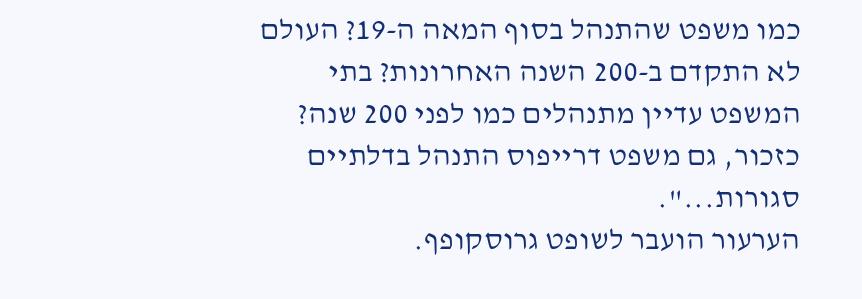כמו משפט שהתנהל בסוף המאה ה-19? העולם לא התקדם ב-200 השנה האחרונות? בתי המשפט עדיין מתנהלים כמו לפני 200 שנה? כזכור, גם משפט דרייפוס התנהל בדלתיים סגורות...".
הערעור הועבר לשופט גרוסקופף.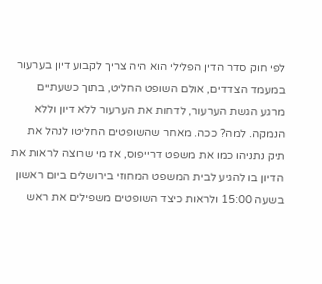לפי חוק סדר הדין הפלילי הוא היה צריך לקבוע דיון בערעור במעמד הצדדים, אולם השופט החליט, בתוך כשעתיים מרגע הגשת הערעור, לדחות את הערעור ללא דיון וללא הנמקה. למה? ככה. מאחר שהשופטים החליטו לנהל את תיק נתניהו כמו את משפט דרייפוס, אז מי שרוצה לראות את הדיון בו להגיע לבית המשפט המחוזי בירושלים ביום ראשון בשעה 15:00 ולראות כיצד השופטים משפילים את ראש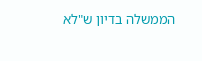הממשלה בדיון ש"לא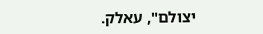יצולם", עאלק.